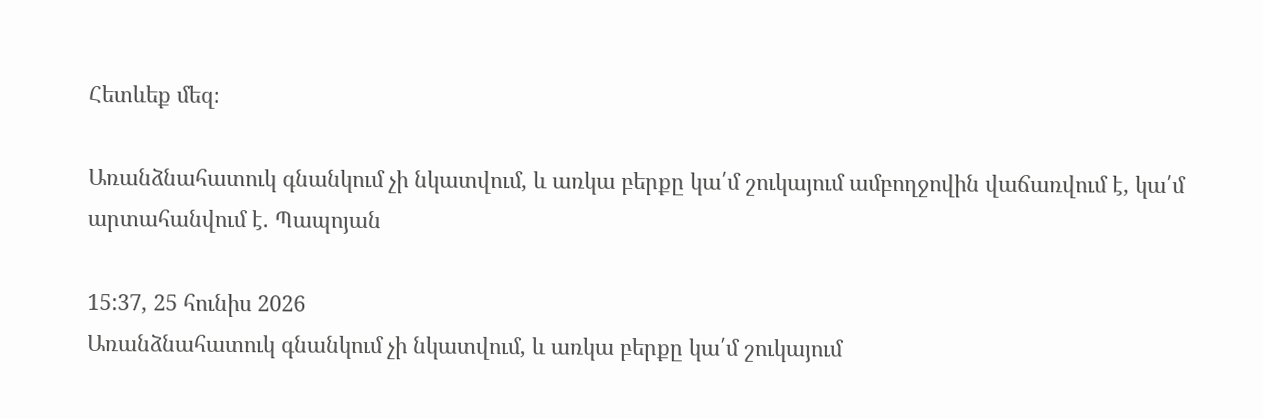Հետևեք մեզ։

Առանձնահատուկ գնանկում չի նկատվում, և առկա բերքը կա՛մ շուկայում ամբողջովին վաճառվում է, կա՛մ արտահանվում է. Պապոյան

15:37, 25 հունիս 2026
Առանձնահատուկ գնանկում չի նկատվում, և առկա բերքը կա՛մ շուկայում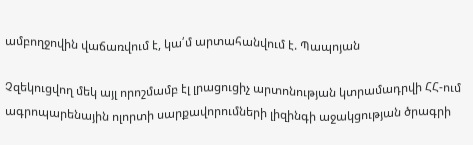ամբողջովին վաճառվում է, կա՛մ արտահանվում է. Պապոյան

Չզեկուցվող մեկ այլ որոշմամբ էլ լրացուցիչ արտոնության կտրամադրվի ՀՀ-ում ագրոպարենային ոլորտի սարքավորումների լիզինգի աջակցության ծրագրի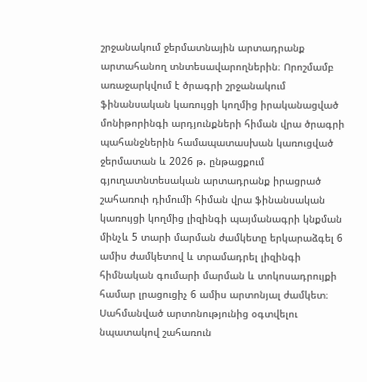շրջանակում ջերմատնային արտադրանք արտահանող տնտեսավարողներին։ Որոշմամբ առաջարկվում է ծրագրի շրջանակում ֆինանսական կառույցի կողմից իրականացված մոնիթորինգի արդյունքների հիման վրա ծրագրի պահանջներին համապատասխան կառուցված ջերմատան և 2026 թ. ընթացքում գյուղատնտեսական արտադրանք իրացրած շահառուի դիմումի հիման վրա ֆինանսական կառույցի կողմից լիզինգի պայմանագրի կնքման մինչև 5 տարի մարման ժամկետը երկարաձգել 6 ամիս ժամկետով և տրամադրել լիզինգի հիմնական գումարի մարման և տոկոսադրույքի համար լրացուցիչ 6 ամիս արտոնյալ ժամկետ։ Սահմանված արտոնությունից օգտվելու նպատակով շահառուն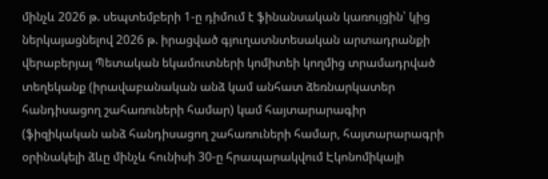մինչև 2026 թ. սեպտեմբերի 1-ը դիմում է ֆինանսական կառույցին՝ կից ներկայացնելով 2026 թ. իրացված գյուղատնտեսական արտադրանքի վերաբերյալ Պետական եկամուտների կոմիտեի կողմից տրամադրված տեղեկանք (իրավաբանական անձ կամ անհատ ձեռնարկատեր հանդիսացող շահառուների համար) կամ հայտարարագիր (ֆիզիկական անձ հանդիսացող շահառուների համար, հայտարարագրի օրինակելի ձևը մինչև հունիսի 30-ը հրապարակվում Էկոնոմիկայի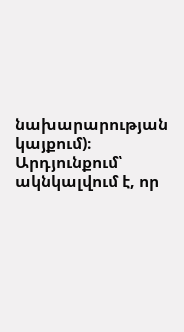նախարարության կայքում)։ Արդյունքում՝ ակնկալվում է, որ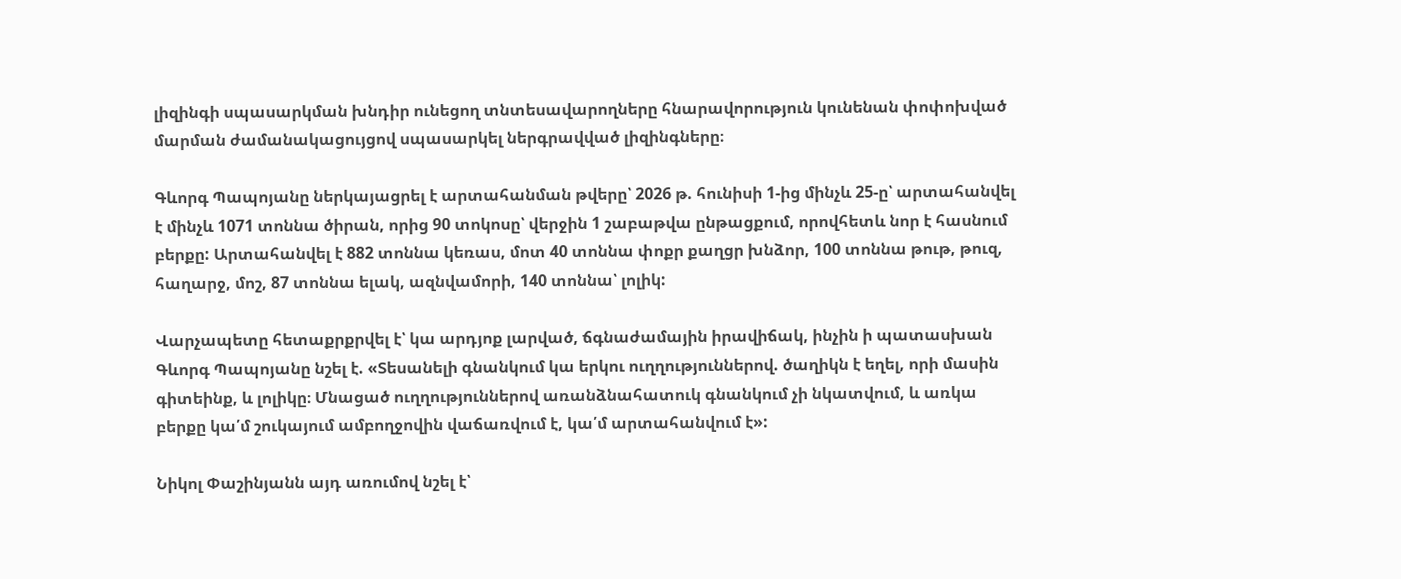լիզինգի սպասարկման խնդիր ունեցող տնտեսավարողները հնարավորություն կունենան փոփոխված մարման ժամանակացույցով սպասարկել ներգրավված լիզինգները։

Գևորգ Պապոյանը ներկայացրել է արտահանման թվերը՝ 2026 թ. հունիսի 1-ից մինչև 25-ը՝ արտահանվել է մինչև 1071 տոննա ծիրան, որից 90 տոկոսը՝ վերջին 1 շաբաթվա ընթացքում, որովհետև նոր է հասնում բերքը: Արտահանվել է 882 տոննա կեռաս, մոտ 40 տոննա փոքր քաղցր խնձոր, 100 տոննա թութ, թուզ, հաղարջ, մոշ, 87 տոննա ելակ, ազնվամորի, 140 տոննա՝ լոլիկ:

Վարչապետը հետաքրքրվել է՝ կա արդյոք լարված, ճգնաժամային իրավիճակ, ինչին ի պատասխան Գևորգ Պապոյանը նշել է. «Տեսանելի գնանկում կա երկու ուղղություններով. ծաղիկն է եղել, որի մասին գիտեինք, և լոլիկը։ Մնացած ուղղություններով առանձնահատուկ գնանկում չի նկատվում, և առկա բերքը կա՛մ շուկայում ամբողջովին վաճառվում է, կա՛մ արտահանվում է»:

Նիկոլ Փաշինյանն այդ առումով նշել է՝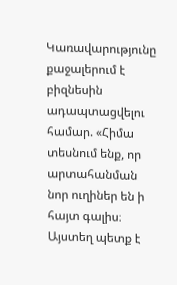Կառավարությունը քաջալերում է բիզնեսին ադապտացվելու համար. «Հիմա տեսնում ենք, որ արտահանման նոր ուղիներ են ի հայտ գալիս։ Այստեղ պետք է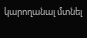կարողանալ մտնել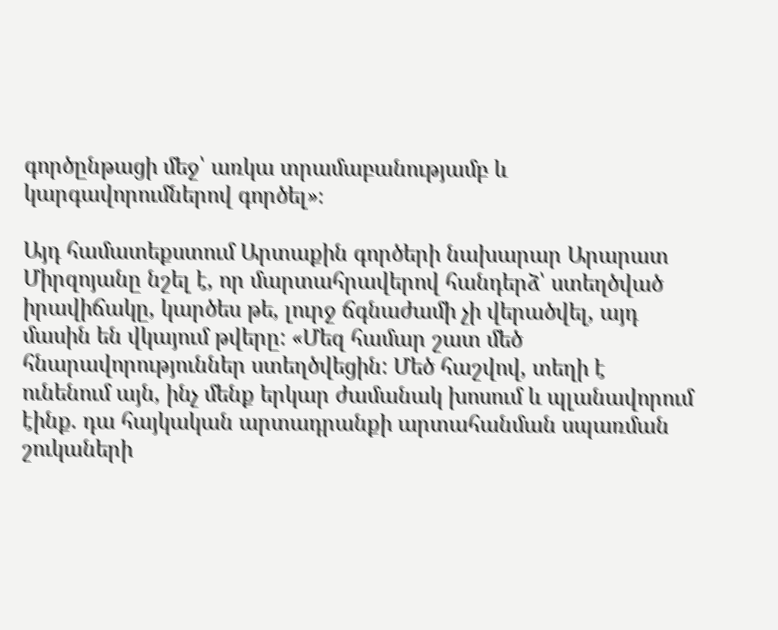գործընթացի մեջ՝ առկա տրամաբանությամբ և կարգավորումներով գործել»։

Այդ համատեքստում Արտաքին գործերի նախարար Արարատ Միրզոյանը նշել է, որ մարտահրավերով հանդերձ՝ ստեղծված իրավիճակը, կարծես թե, լուրջ ճգնաժամի չի վերածվել, այդ մասին են վկայում թվերը: «Մեզ համար շատ մեծ հնարավորություններ ստեղծվեցին: Մեծ հաշվով, տեղի է ունենում այն, ինչ մենք երկար ժամանակ խոսում և պլանավորում էինք. դա հայկական արտադրանքի արտահանման սպառման շուկաների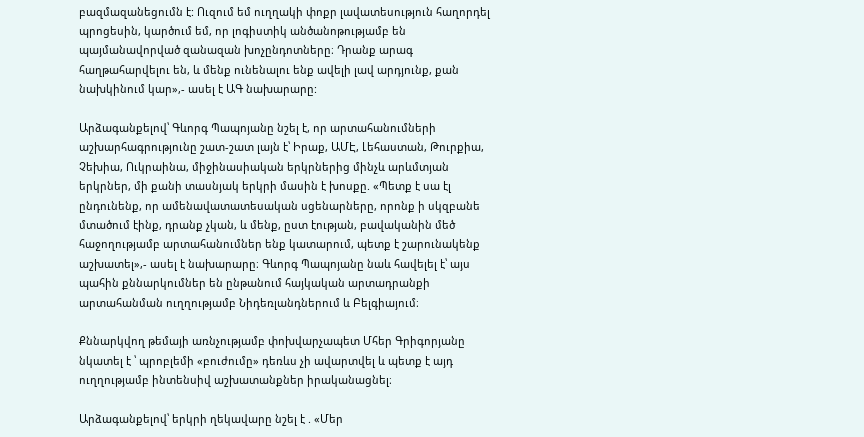բազմազանեցումն է: Ուզում եմ ուղղակի փոքր լավատեսություն հաղորդել պրոցեսին, կարծում եմ, որ լոգիստիկ անծանոթությամբ են պայմանավորված զանազան խոչընդոտները։ Դրանք արագ հաղթահարվելու են, և մենք ունենալու ենք ավելի լավ արդյունք, քան նախկինում կար»,- ասել է ԱԳ նախարարը:

Արձագանքելով՝ Գևորգ Պապոյանը նշել է, որ արտահանումների աշխարհագրությունը շատ-շատ լայն է՝ Իրաք, ԱՄԷ, Լեհաստան, Թուրքիա, Չեխիա, Ուկրաինա, միջինասիական երկրներից մինչև արևմտյան երկրներ, մի քանի տասնյակ երկրի մասին է խոսքը. «Պետք է սա էլ ընդունենք, որ ամենավատատեսական սցենարները, որոնք ի սկզբանե մտածում էինք, դրանք չկան, և մենք, ըստ էության, բավականին մեծ հաջողությամբ արտահանումներ ենք կատարում, պետք է շարունակենք աշխատել»,- ասել է նախարարը։ Գևորգ Պապոյանը նաև հավելել է՝ այս պահին քննարկումներ են ընթանում հայկական արտադրանքի արտահանման ուղղությամբ Նիդեռլանդներում և Բելգիայում։

Քննարկվող թեմայի առնչությամբ փոխվարչապետ Մհեր Գրիգորյանը նկատել է ՝ պրոբլեմի «բուժումը» դեռևս չի ավարտվել և պետք է այդ ուղղությամբ ինտենսիվ աշխատանքներ իրականացնել։

Արձագանքելով՝ երկրի ղեկավարը նշել է . «Մեր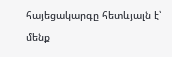հայեցակարգը հետևյալն է՝ մենք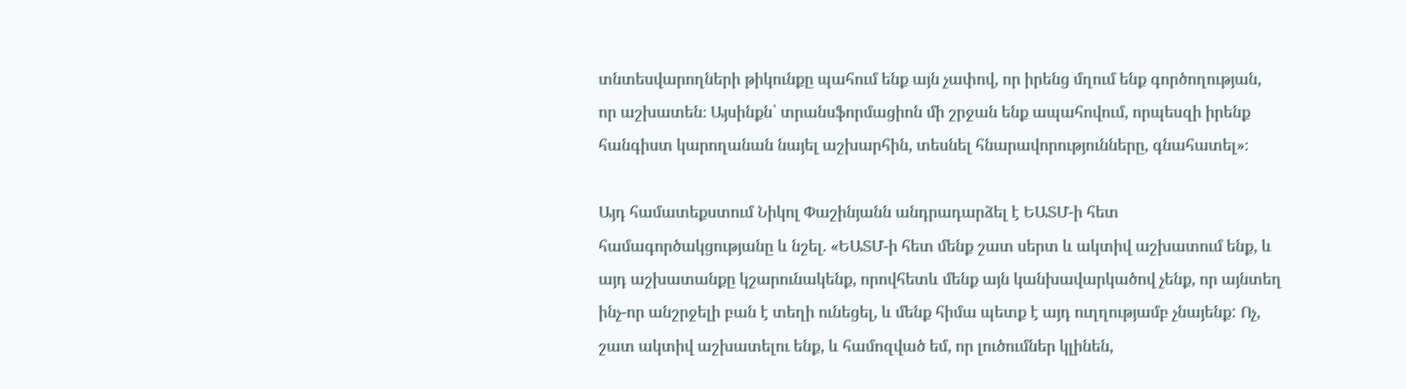տնտեսվարողների թիկունքը պահում ենք այն չափով, որ իրենց մղում ենք գործողության, որ աշխատեն։ Այսինքն՝ տրանսֆորմացիոն մի շրջան ենք ապահովում, որպեսզի իրենք հանգիստ կարողանան նայել աշխարհին, տեսնել հնարավորությունները, գնահատել»։

Այդ համատեքստում Նիկոլ Փաշինյանն անդրադարձել է ԵԱՏՄ-ի հետ համագործակցությանը և նշել. «ԵԱՏՄ-ի հետ մենք շատ սերտ և ակտիվ աշխատում ենք, և այդ աշխատանքը կշարունակենք, որովհետև մենք այն կանխավարկածով չենք, որ այնտեղ ինչ-որ անշրջելի բան է տեղի ունեցել, և մենք հիմա պետք է այդ ուղղությամբ չնայենք: Ոչ, շատ ակտիվ աշխատելու ենք, և համոզված եմ, որ լուծումներ կլինեն,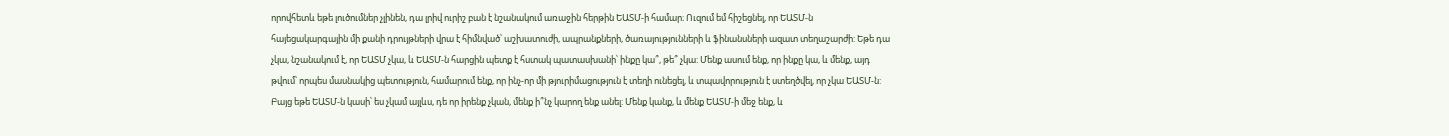որովհետև եթե լուծումներ չլինեն, դա լրիվ ուրիշ բան է նշանակում առաջին հերթին ԵԱՏՄ-ի համար։ Ուզում եմ հիշեցնել, որ ԵԱՏՄ-ն հայեցակարգային մի քանի դրույթների վրա է հիմնված՝ աշխատուժի, ապրանքների, ծառայությունների և ֆինանսների ազատ տեղաշարժի: Եթե դա չկա, նշանակում է, որ ԵԱՏՄ չկա, և ԵԱՏՄ-ն հարցին պետք է հստակ պատասխանի՝ ինքը կա՞, թե՞ չկա: Մենք ասում ենք, որ ինքը կա, և մենք, այդ թվում՝ որպես մասնակից պետություն, համարում ենք, որ ինչ-որ մի թյուրիմացություն է տեղի ունեցել, և տպավորություն է ստեղծվել, որ չկա ԵԱՏՄ-ն: Բայց եթե ԵԱՏՄ-ն կասի՝ ես չկամ այլևս, դե որ իրենք չկան, մենք ի՞նչ կարող ենք անել: Մենք կանք, և մենք ԵԱՏՄ-ի մեջ ենք, և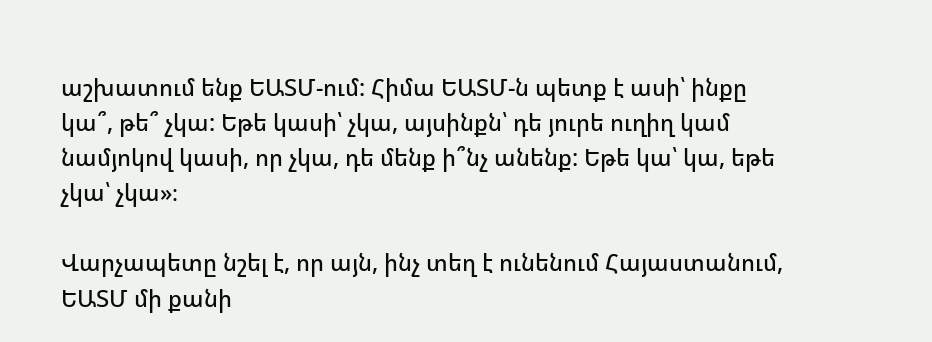աշխատում ենք ԵԱՏՄ-ում: Հիմա ԵԱՏՄ-ն պետք է ասի՝ ինքը կա՞, թե՞ չկա: Եթե կասի՝ չկա, այսինքն՝ դե յուրե ուղիղ կամ նամյոկով կասի, որ չկա, դե մենք ի՞նչ անենք: Եթե կա՝ կա, եթե չկա՝ չկա»։

Վարչապետը նշել է, որ այն, ինչ տեղ է ունենում Հայաստանում, ԵԱՏՄ մի քանի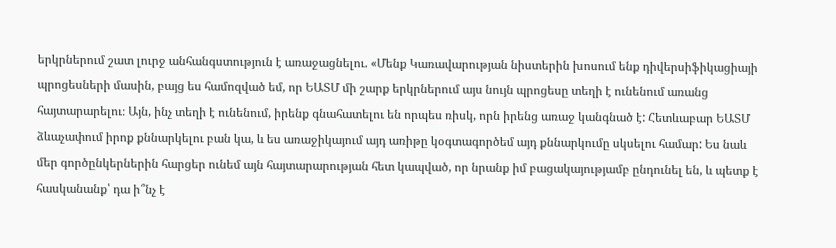երկրներում շատ լուրջ անհանգստություն է առաջացնելու. «Մենք Կառավարության նիստերին խոսում ենք դիվերսիֆիկացիայի պրոցեսների մասին, բայց ես համոզված եմ, որ ԵԱՏՄ մի շարք երկրներում այս նույն պրոցեսը տեղի է ունենում առանց հայտարարելու։ Այն, ինչ տեղի է ունենում, իրենք գնահատելու են որպես ռիսկ, որն իրենց առաջ կանգնած է: Հետևաբար ԵԱՏՄ ձևաչափում իրոք քննարկելու բան կա, և ես առաջիկայում այդ առիթը կօգտագործեմ այդ քննարկումը սկսելու համար: Ես նաև մեր գործընկերներին հարցեր ունեմ այն հայտարարության հետ կապված, որ նրանք իմ բացակայությամբ ընդունել են, և պետք է հասկանանք՝ դա ի՞նչ է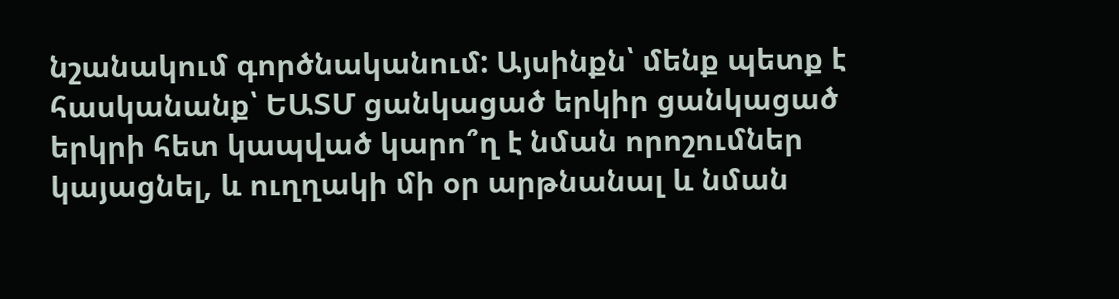նշանակում գործնականում: Այսինքն՝ մենք պետք է հասկանանք՝ ԵԱՏՄ ցանկացած երկիր ցանկացած երկրի հետ կապված կարո՞ղ է նման որոշումներ կայացնել, և ուղղակի մի օր արթնանալ և նման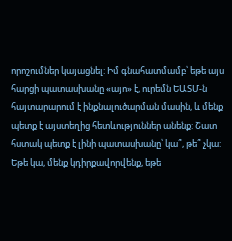որոշումներ կայացնել: Իմ գնահատմամբ՝ եթե այս հարցի պատասխանը «այո» է, ուրեմն ԵԱՏՄ-ն հայտարարում է ինքնալուծարման մասին, և մենք պետք է այստեղից հետևություններ անենք: Շատ հստակ պետք է լինի պատասխանը՝ կա՞, թե՞ չկա: Եթե կա, մենք կդիրքավորվենք, եթե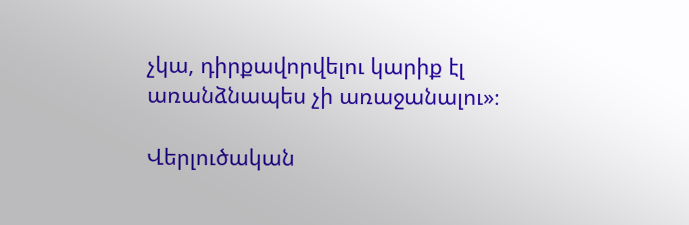չկա, դիրքավորվելու կարիք էլ առանձնապես չի առաջանալու»։

Վերլուծական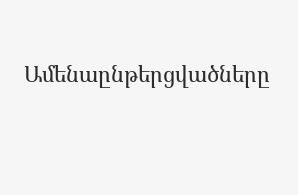Ամենաընթերցվածները